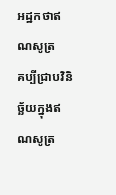អដ្ឋកថាឥណសូត្រ
គប្បីជ្រាបវិនិច្ឆ័យក្នុងឥណសូត្រ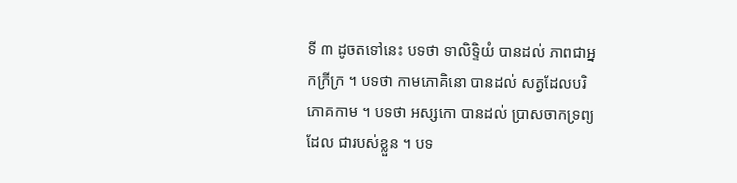ទី ៣ ដូចតទៅនេះ បទថា ទាលិទ្ទិយំ បានដល់ ភាពជាអ្នកក្រីក្រ ។ បទថា កាមភោគិនោ បានដល់ សត្វដែលបរិភោគកាម ។ បទថា អស្សកោ បានដល់ ប្រាសចាកទ្រព្យដែល ជារបស់ខ្លួន ។ បទ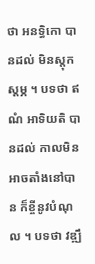ថា អនទ្ធិកោ បានដល់ មិនស្តុកស្តម្ភ ។ បទថា ឥណំ អាទិយតិ បានដល់ កាលមិនអាចតាំងនៅបាន ក៏ខ្ចីនូវបំណុល ។ បទថា វឌ្ឍឹ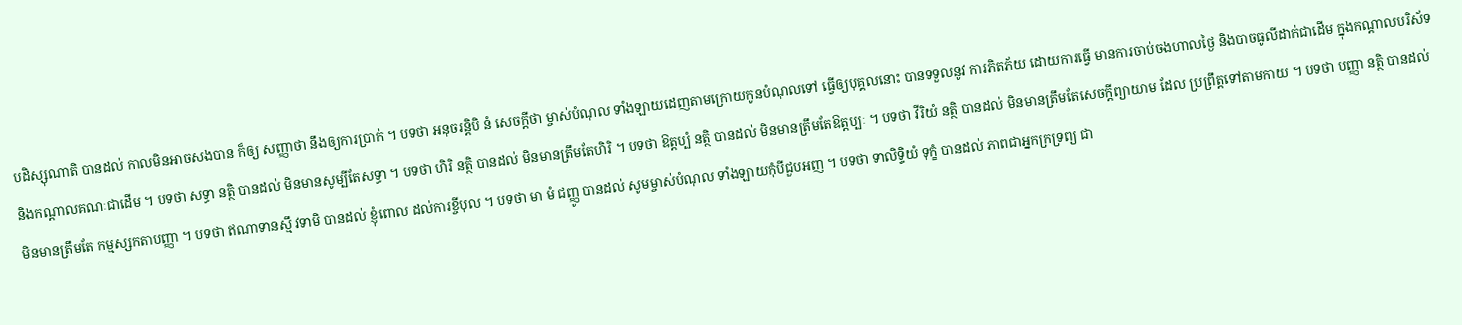បដិស្សុណាតិ បានដល់ កាលមិនអាចសងបាន ក៏ឲ្យ សញ្ញាថា នឹងឲ្យការប្រាក់ ។ បទថា អនុចរន្តិបិ នំ សេចក្តីថា ម្ចាស់បំណុល ទាំងឡាយដេញតាមក្រោយកូនបំណុលទៅ ធ្វើឲ្យបុគ្គលនោះ បានទទួលនូវ ការភិតភ័យ ដោយការធ្វើ មានការចាប់ចងហាលថ្ងៃ និងបាចធូលីដាក់ជាដើម ក្នុងកណ្តាលបរិស័ទ និងកណ្តាលគណៈជាដើម ។ បទថា សទ្ធា នត្ថិ បានដល់ មិនមានសូម្បីតែសទ្ធា ។ បទថា ហិរិ នត្ថិ បានដល់ មិនមានត្រឹមតែហិរិ ។ បទថា ឱត្តប្បំ នត្ថិ បានដល់ មិនមានត្រឹមតែឱត្តប្បៈ ។ បទថា វីរិយំ នត្ថិ បានដល់ មិនមានត្រឹមតែសេចក្តីព្យាយាម ដែល ប្រព្រឹត្តទៅតាមកាយ ។ បទថា បញ្ញា នត្ថិ បានដល់ មិនមានត្រឹមតែ កម្មស្សកតាបញ្ញា ។ បទថា ឥណាទានស្មឹ វទាមិ បានដល់ ខ្ញុំពោល ដល់ការខ្ចីបុល ។ បទថា មា មំ ជញ្ញូ បានដល់ សូមម្ចាស់បំណុល ទាំងឡាយកុំបីជួបអញ ។ បទថា ទាលិទ្ទិយំ ទុក្ខំ បានដល់ ភាពជាអ្នកក្រទ្រព្យ ជា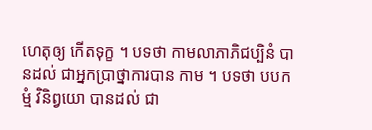ហេតុឲ្យ កើតទុក្ខ ។ បទថា កាមលាភាភិជប្បិនំ បានដល់ ជាអ្នកប្រាថ្នាការបាន កាម ។ បទថា បបកម្មំ វិនិព្វយោ បានដល់ ជា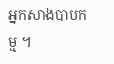អ្នកសាងបាបកម្ម ។